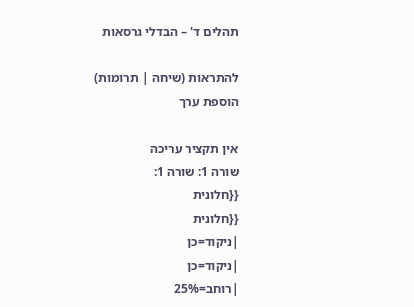תהלים ד' – הבדלי גרסאות

להתראות (שיחה | תרומות)
הוספת ערך

אין תקציר עריכה
שורה 1: שורה 1:
{{חלונית
{{חלונית
|ניקוד=כן
|ניקוד=כן
|רוחב=25%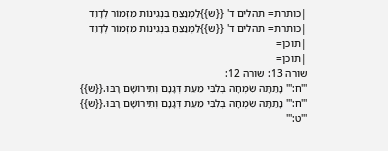|כותרת= תהלים ד' {{ש}}לַמְנַצֵּחַ בִּנְגִינוֹת מִזְמוֹר לְדָוִד
|כותרת= תהלים ד' {{ש}}לַמְנַצֵּחַ בִּנְגִינוֹת מִזְמוֹר לְדָוִד
|תוכן=
|תוכן=
שורה 13: שורה 12:
'''ח:''' נָתַתָּה שִׂמְחָה בְלִבִּי מֵעֵת דְּגָנָם וְתִירוֹשָׁם רָבּוּ.{{ש}}
'''ח:''' נָתַתָּה שִׂמְחָה בְלִבִּי מֵעֵת דְּגָנָם וְתִירוֹשָׁם רָבּוּ.{{ש}}
'''ט:'''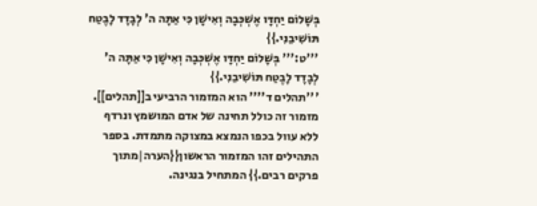בְּשָׁלוֹם יַחְדָּו אֶשְׁכְּבָה וְאִישָׁן כִּי אַתָּה ה' לְבָדָד לָבֶטַח תּוֹשִׁיבֵנִי.}}
'''ט:''' בְּשָׁלוֹם יַחְדָּו אֶשְׁכְּבָה וְאִישָׁן כִּי אַתָּה ה' לְבָדָד לָבֶטַח תּוֹשִׁיבֵנִי.}}
'''תהלים ד'''' הוא המזמור הרביעי ב[[תהלים]]. מזמור זה כולל תחינה של אדם המושמץ ונרדף ללא עוול בכפו הנמצא במצוקה מתמדת. בספר התהילים זהו המזמור הראשון{{הערה|מתוך פרקים רבים.}} המתחיל בנגינה.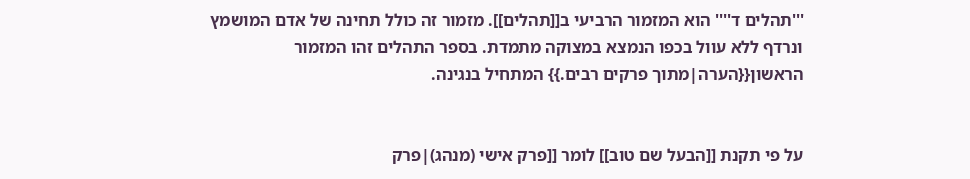'''תהלים ד'''' הוא המזמור הרביעי ב[[תהלים]]. מזמור זה כולל תחינה של אדם המושמץ ונרדף ללא עוול בכפו הנמצא במצוקה מתמדת. בספר התהלים זהו המזמור הראשון{{הערה|מתוך פרקים רבים.}} המתחיל בנגינה.


על פי תקנת [[הבעל שם טוב]] לומר [[פרק אישי (מנהג)|פרק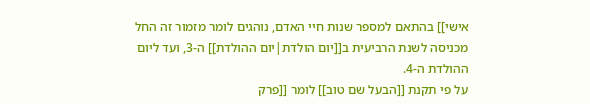אישי]] בהתאם למספר שנות חיי האדם, נוהגים לומר מזמור זה החל מכניסה לשנת הרביעית ב[[יום הולדת|יום ההולדת]] ה-3, ועד ליום ההולדת ה-4.
על פי תקנת [[הבעל שם טוב]] לומר [[פרק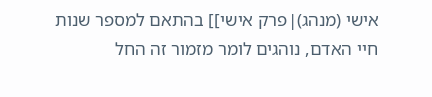אישי (מנהג)|פרק אישי]] בהתאם למספר שנות חיי האדם, נוהגים לומר מזמור זה החל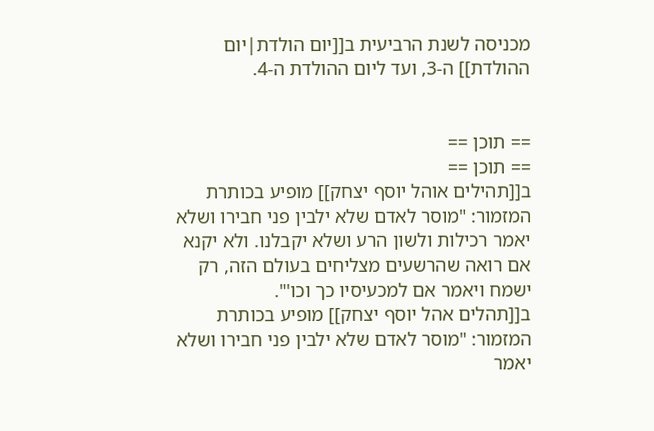מכניסה לשנת הרביעית ב[[יום הולדת|יום ההולדת]] ה-3, ועד ליום ההולדת ה-4.


== תוכן ==
== תוכן ==
ב[[תהילים אוהל יוסף יצחק]] מופיע בכותרת המזמור: "מוסר לאדם שלא ילבין פני חבירו ושלא יאמר רכילות ולשון הרע ושלא יקבלנו. ולא יקנא אם רואה שהרשעים מצליחים בעולם הזה, רק ישמח ויאמר אם למכעיסיו כך וכו'".
ב[[תהלים אהל יוסף יצחק]] מופיע בכותרת המזמור: "מוסר לאדם שלא ילבין פני חבירו ושלא יאמר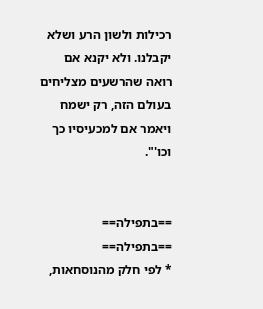רכילות ולשון הרע ושלא יקבלנו. ולא יקנא אם רואה שהרשעים מצליחים בעולם הזה, רק ישמח ויאמר אם למכעיסיו כך וכו'".


==בתפילה==
==בתפילה==
* לפי חלק מהנוסחאות,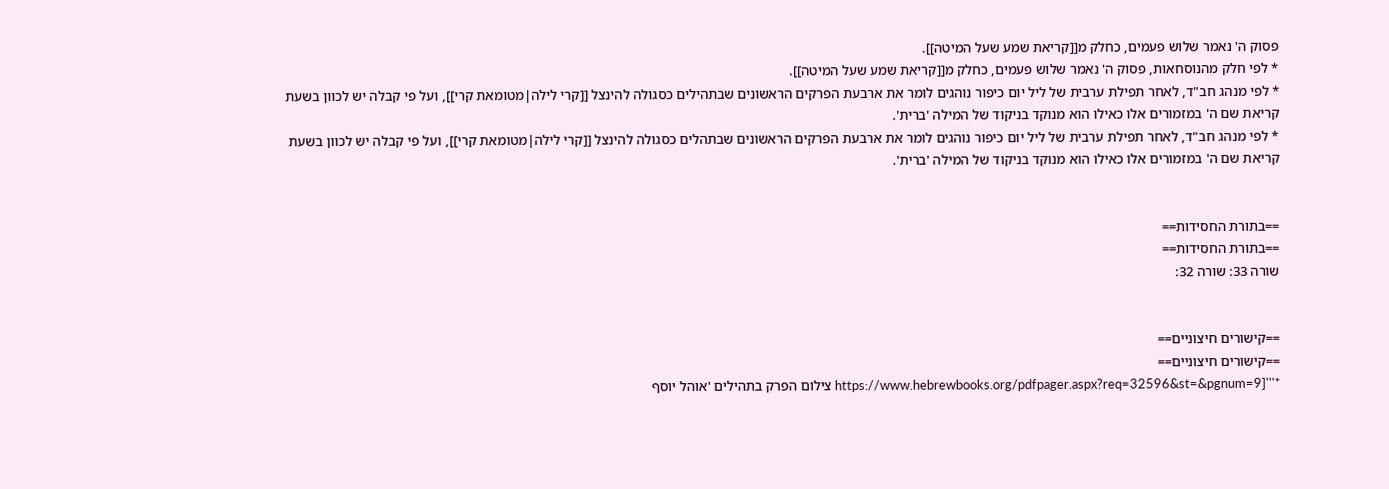פסוק ה' נאמר שלוש פעמים, כחלק מ[[קריאת שמע שעל המיטה]].
* לפי חלק מהנוסחאות, פסוק ה' נאמר שלוש פעמים, כחלק מ[[קריאת שמע שעל המיטה]].
* לפי מנהג חב"ד, לאחר תפילת ערבית של ליל יום כיפור נוהגים לומר את ארבעת הפרקים הראשונים שבתהילים כסגולה להינצל [[קרי לילה|מטומאת קרי]], ועל פי קבלה יש לכוון בשעת קריאת שם ה' במזמורים אלו כאילו הוא מנוקד בניקוד של המילה 'ברית'.
* לפי מנהג חב"ד, לאחר תפילת ערבית של ליל יום כיפור נוהגים לומר את ארבעת הפרקים הראשונים שבתהלים כסגולה להינצל [[קרי לילה|מטומאת קרי]], ועל פי קבלה יש לכוון בשעת קריאת שם ה' במזמורים אלו כאילו הוא מנוקד בניקוד של המילה 'ברית'.


==בתורת החסידות==
==בתורת החסידות==
שורה 33: שורה 32:


==קישורים חיצוניים==
==קישורים חיצוניים==
*'''[https://www.hebrewbooks.org/pdfpager.aspx?req=32596&st=&pgnum=9 צילום הפרק בתהילים 'אוהל יוסף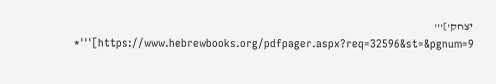יצחק']'''
*'''[https://www.hebrewbooks.org/pdfpager.aspx?req=32596&st=&pgnum=9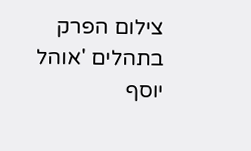צילום הפרק בתהלים 'אוהל יוסף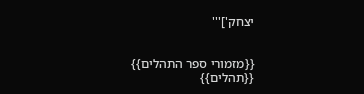יצחק']'''


{{מזמורי ספר התהלים}}
{{תהלים}}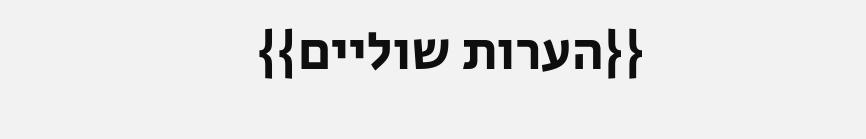{{הערות שוליים}}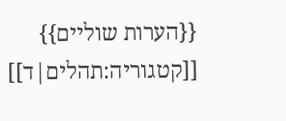{{הערות שוליים}}
[[קטגוריה:תהלים|ד]]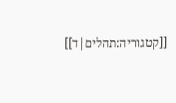[[קטגוריה:תהלים|ד]]